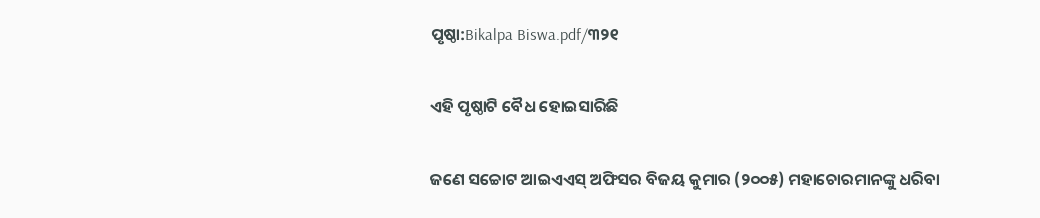ପୃଷ୍ଠା:Bikalpa Biswa.pdf/୩୨୧

ଏହି ପୃଷ୍ଠାଟି ବୈଧ ହୋଇସାରିଛି

ଜଣେ ସଚ୍ଚୋଟ ଆଇଏଏସ୍ ଅଫିସର ବିଜୟ କୁମାର (୨୦୦୫) ମହାଚୋରମାନଙ୍କୁ ଧରିବା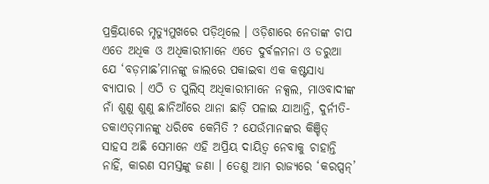ପ୍ରକ୍ରିୟାରେ ମୃତ୍ୟୁମୁଖରେ ପଡ଼ିଥିଲେ । ଓଡ଼ିଶାରେ ନେତାଙ୍କ ଚାପ ଏତେ ଅଧିକ ଓ ଅଧିକାରୀମାନେ ଏତେ ଦୁର୍ବଳମନା ଓ ଡରୁଆ ଯେ ‘ବଡ଼ମାଛ’ମାନଙ୍କୁ ଜାଲରେ ପକାଇବା ଏକ କଷ୍ଟସାଧ୍ୟ ବ୍ୟାପାର । ଏଠି ତ ପୁଲିସ୍ ଅଧିକାରୀମାନେ ନକ୍ସଲ, ମାଓବାଦୀଙ୍କ ନାଁ ଶୁଣୁ ଶୁଣୁ ଛାନିଆଁରେ ଥାନା ଛାଡ଼ି ପଳାଇ ଯାଆନ୍ତି, ଦୁର୍ନୀତି-ଡକାଏତ୍‌ମାନଙ୍କୁ ଧରିବେ କେମିତି ? ଯେଉଁମାନଙ୍କର କିଞ୍ଚିତ୍ ସାହସ ଅଛି ସେମାନେ ଏହି ଅପ୍ରିୟ ଦାୟିତ୍ୱ ନେବାକୁ ଚାହାନ୍ତି ନାହିଁ, କାରଣ ସମସ୍ତଙ୍କୁ ଜଣା । ତେଣୁ ଆମ ରାଜ୍ୟରେ ‘କରପ୍ସନ୍’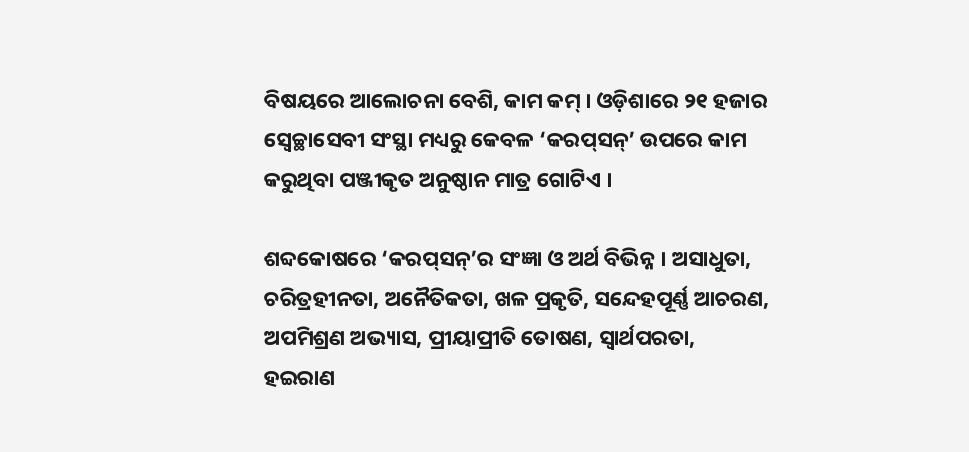ବିଷୟରେ ଆଲୋଚନା ବେଶି, କାମ କମ୍ । ଓଡ଼ିଶାରେ ୨୧ ହଜାର ସ୍ୱେଚ୍ଛାସେବୀ ସଂସ୍ଥା ମଧ୍ୟରୁ କେବଳ ‘କରପ୍‌ସନ୍’ ଉପରେ କାମ କରୁଥିବା ପଞ୍ଜୀକୃତ ଅନୁଷ୍ଠାନ ମାତ୍ର ଗୋଟିଏ ।

ଶବ୍ଦକୋଷରେ ‘କରପ୍‌ସନ୍’ର ସଂଜ୍ଞା ଓ ଅର୍ଥ ବିଭିନ୍ନ । ଅସାଧୁତା, ଚରିତ୍ରହୀନତା, ଅନୈତିକତା, ଖଳ ପ୍ରକୃତି, ସନ୍ଦେହପୂର୍ଣ୍ଣ ଆଚରଣ, ଅପମିଶ୍ରଣ ଅଭ୍ୟାସ, ପ୍ରୀୟାପ୍ରୀତି ତୋଷଣ, ସ୍ୱାର୍ଥପରତା, ହଇରାଣ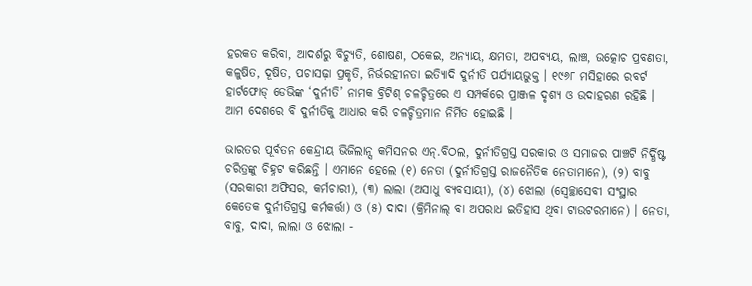ହରକତ କରିବା, ଆଦର୍ଶରୁ ବିଚ୍ୟୁତି, ଶୋଷଣ, ଠକେଇ, ଅନ୍ୟାୟ, କ୍ଷମତା, ଅପବ୍ୟୟ, ଲାଞ୍ଚ, ଉତ୍କୋଚ ପ୍ରବଣତା, କଳୁଷିତ, ଦୂଷିତ, ପଚାସଢ଼ା ପ୍ରକୃତି, ନିର୍ଭରହୀନତା ଇତ୍ୟାିଦି ଦୁର୍ନୀତି ପର୍ଯ୍ୟାୟଭୁକ୍ତ । ୧୯୬୮ ମସିହାରେ ରବର୍ଟ ହାର୍ଟଫୋଡ୍ ଡେଭିଙ୍କ ‘ଦୁର୍ନୀତି’ ନାମକ ବ୍ରିଟିଶ୍ ଚଳଚ୍ଚିତ୍ରରେ ଏ ସମ୍ପର୍କରେ ପ୍ରାଞ୍ଜଳ ଦୃଶ୍ୟ ଓ ଉଦାହରଣ ରହିଛି । ଆମ ଦେଶରେ ବି ଦୁର୍ନୀତିକୁ ଆଧାର କରି ଚଳଚ୍ଚିତ୍ରମାନ ନିର୍ମିତ ହୋଇଛି ।

ଭାରତର ପୂର୍ବତନ କେନ୍ଦ୍ରୀୟ ଭିଜିଲାନ୍ସ କମିସନର ଏନ୍.ବିଠଲ, ଦୁର୍ନୀତିଗ୍ରସ୍ତ ସରକାର ଓ ସମାଜର ପାଞ୍ଚଟି ନିର୍ଦ୍ଧିଷ୍ଟ ଚରିତ୍ରଙ୍କୁ ଚିହ୍ନଟ କରିଛନ୍ତି । ଏମାନେ ହେଲେ (୧) ନେତା (ଦୁର୍ନୀତିଗ୍ରସ୍ତ ରାଜନୈତିକ ନେତାମାନେ), (୨) ବାବୁ (ସରକାରୀ ଅଫିସର, କର୍ମଚାରୀ), (୩) ଲାଲା (ଅସାଧୁ ବ୍ୟବସାୟୀ), (୪) ଝୋଲା (ସ୍ୱେଚ୍ଛାସେବୀ ସଂସ୍ଥାର କେତେକ ଦୁର୍ନୀତିଗ୍ରସ୍ତ କର୍ମକର୍ତ୍ତା) ଓ (୫) ଦାଦା (କ୍ରିମିନାଲ୍ ବା ଅପରାଧ ଇତିହାସ ଥିବା ଟାଉଟରମାନେ) । ନେତା, ବାବୁ, ଦାଦା, ଲାଲା ଓ ଝୋଲା -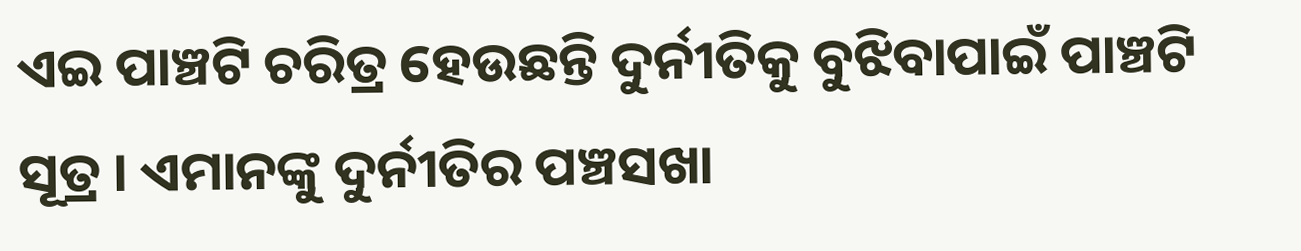ଏଇ ପାଞ୍ଚଟି ଚରିତ୍ର ହେଉଛନ୍ତି ଦୁର୍ନୀତିକୁ ବୁଝିବାପାଇଁ ପାଞ୍ଚଟି ସୂତ୍ର । ଏମାନଙ୍କୁ ଦୁର୍ନୀତିର ପଞ୍ଚସଖା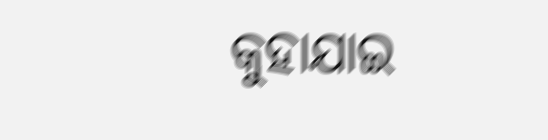କୁହାଯାଇ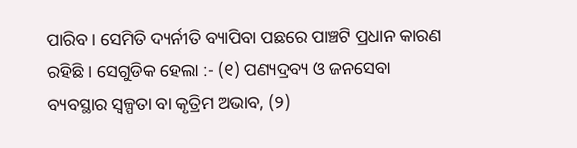ପାରିବ । ସେମିତି ଦ୍ୟର୍ନୀତି ବ୍ୟାପିବା ପଛରେ ପାଞ୍ଚଟି ପ୍ରଧାନ କାରଣ ରହିଛି । ସେଗୁଡିକ ହେଲା :- (୧) ପଣ୍ୟଦ୍ରବ୍ୟ ଓ ଜନସେବା ବ୍ୟବସ୍ଥାର ସ୍ୱଳ୍ପତା ବା କୃତ୍ରିମ ଅଭାବ, (୨)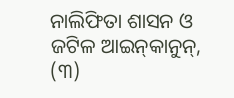ନାଲିଫିତା ଶାସନ ଓ ଜଟିଳ ଆଇନ୍‌କାନୁନ୍, (୩)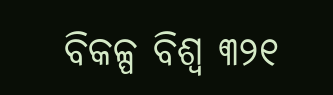ବିକଳ୍ପ ବିଶ୍ୱ ୩୨୧